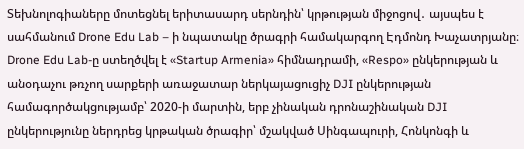Տեխնոլոգիաները մոտեցնել երիտասարդ սերնդին՝ կրթության միջոցով․ այսպես է սահմանում Drone Edu Lab – ի նպատակը ծրագրի համակարգող Էդմոնդ Խաչատրյանը։ Drone Edu Lab-ը ստեղծվել է «Startup Armenia» հիմնադրամի, «Respo» ընկերության և անօդաչու թռչող սարքերի առաջատար ներկայացուցիչ DJI ընկերության համագործակցությամբ՝ 2020-ի մարտին, երբ չինական դրոնաշինական DJI ընկերությունը ներդրեց կրթական ծրագիր՝ մշակված Սինգապուրի, Հոնկոնգի և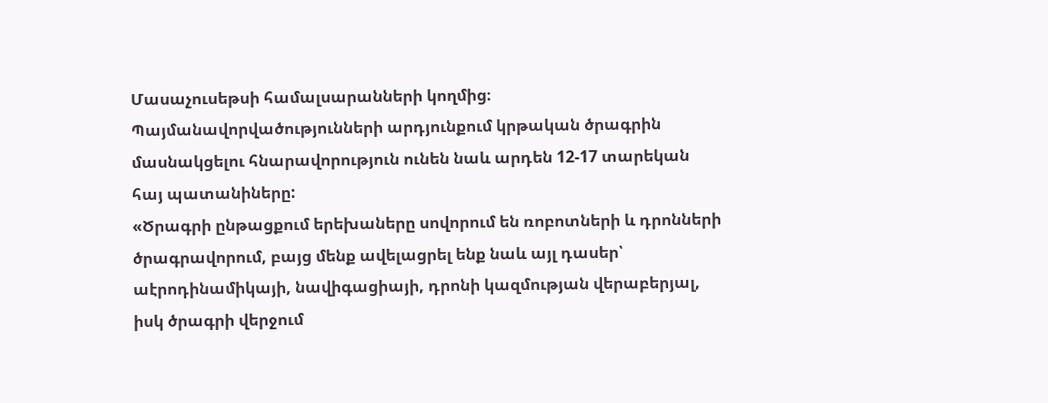Մասաչուսեթսի համալսարանների կողմից։ Պայմանավորվածությունների արդյունքում կրթական ծրագրին մասնակցելու հնարավորություն ունեն նաև արդեն 12-17 տարեկան հայ պատանիները:
«Ծրագրի ընթացքում երեխաները սովորում են ռոբոտների և դրոնների ծրագրավորում, բայց մենք ավելացրել ենք նաև այլ դասեր՝ աէրոդինամիկայի, նավիգացիայի, դրոնի կազմության վերաբերյալ, իսկ ծրագրի վերջում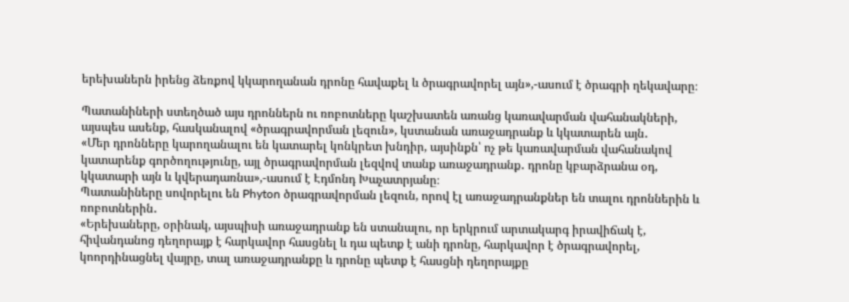երեխաներն իրենց ձեռքով կկարողանան դրոնը հավաքել և ծրագրավորել այն»,-ասում է ծրագրի ղեկավարը։

Պատանիների ստեղծած այս դրոններն ու ռոբոտները կաշխատեն առանց կառավարման վահանակների, այսպես ասենք, հասկանալով «ծրագրավորման լեզուն», կստանան առաջադրանք և կկատարեն այն․
«Մեր դրոնները կարողանալու են կատարել կոնկրետ խնդիր, այսինքն՝ ոչ թե կառավարման վահանակով կատարենք գործողությունը, այլ ծրագրավորման լեզվով տանք առաջադրանք․ դրոնը կբարձրանա օդ, կկատարի այն և կվերադառնա»,-ասում է Էդմոնդ Խաչատրյանը։
Պատանիները սովորելու են Phyton ծրագրավորման լեզուն, որով էլ առաջադրանքներ են տալու դրոններին և ռոբոտներին․
«Երեխաները, օրինակ, այսպիսի առաջադրանք են ստանալու, որ երկրում արտակարգ իրավիճակ է, հիվանդանոց դեղորայք է հարկավոր հասցնել և դա պետք է անի դրոնը, հարկավոր է ծրագրավորել, կոորդինացնել վայրը, տալ առաջադրանքը և դրոնը պետք է հասցնի դեղորայքը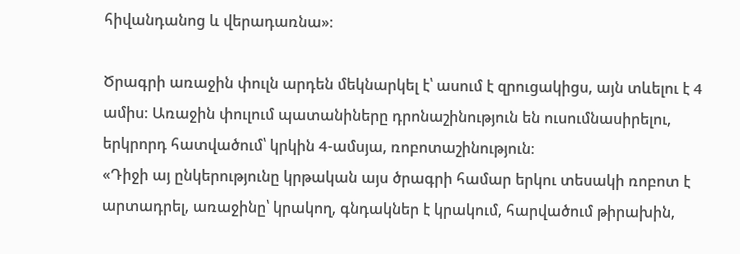հիվանդանոց և վերադառնա»։

Ծրագրի առաջին փուլն արդեն մեկնարկել է՝ ասում է զրուցակիցս, այն տևելու է 4 ամիս։ Առաջին փուլում պատանիները դրոնաշինություն են ուսումնասիրելու, երկրորդ հատվածում՝ կրկին 4-ամսյա, ռոբոտաշինություն։
«Դիջի այ ընկերությունը կրթական այս ծրագրի համար երկու տեսակի ռոբոտ է արտադրել, առաջինը՝ կրակող, գնդակներ է կրակում, հարվածում թիրախին,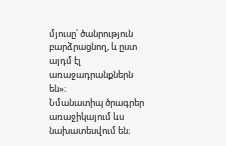մյուսը՝ ծանրություն բարձրացնող, և ըստ այդմ էլ առաջադրանքներն են»։
Նմանատիպ ծրագրեր առաջիկայում ևս նախատեսվում են։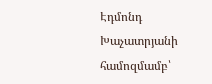Էդմոնդ Խաչատրյանի համոզմամբ՝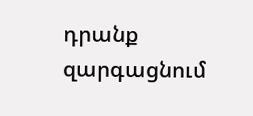դրանք զարգացնում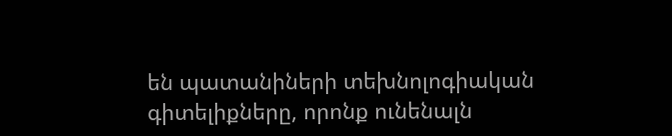են պատանիների տեխնոլոգիական գիտելիքները, որոնք ունենալն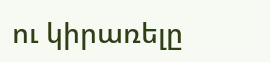ու կիրառելը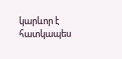կարևոր է հատկապես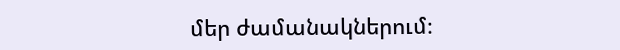մեր ժամանակներում։